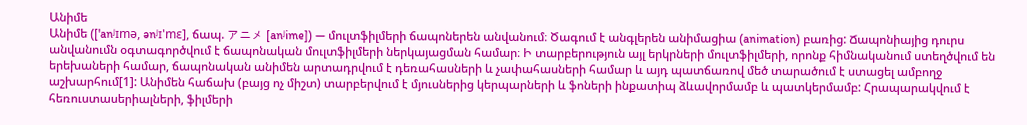Անիմե
Անիմե (['anʲɪmə, ənʲɪ'mɛ], ճապ. アニメ [anʲime]) — մուլտֆիլմերի ճապոներեն անվանում։ Ծագում է անգլերեն անիմացիա (animation) բառից: Ճապոնիայից դուրս անվանումն օգտագործվում է ճապոնական մուլտֆիլմերի ներկայացման համար։ Ի տարբերություն այլ երկրների մուլտֆիլմերի, որոնք հիմնականում ստեղծվում են երեխաների համար, ճապոնական անիմեն արտադրվում է դեռահասների և չափահասների համար և այդ պատճառով մեծ տարածում է ստացել ամբողջ աշխարհում[1]: Անիմեն հաճախ (բայց ոչ միշտ) տարբերվում է մյուսներից կերպարների և ֆոների ինքատիպ ձևավորմամբ և պատկերմամբ: Հրապարակվում է հեռուստասերիալների, ֆիլմերի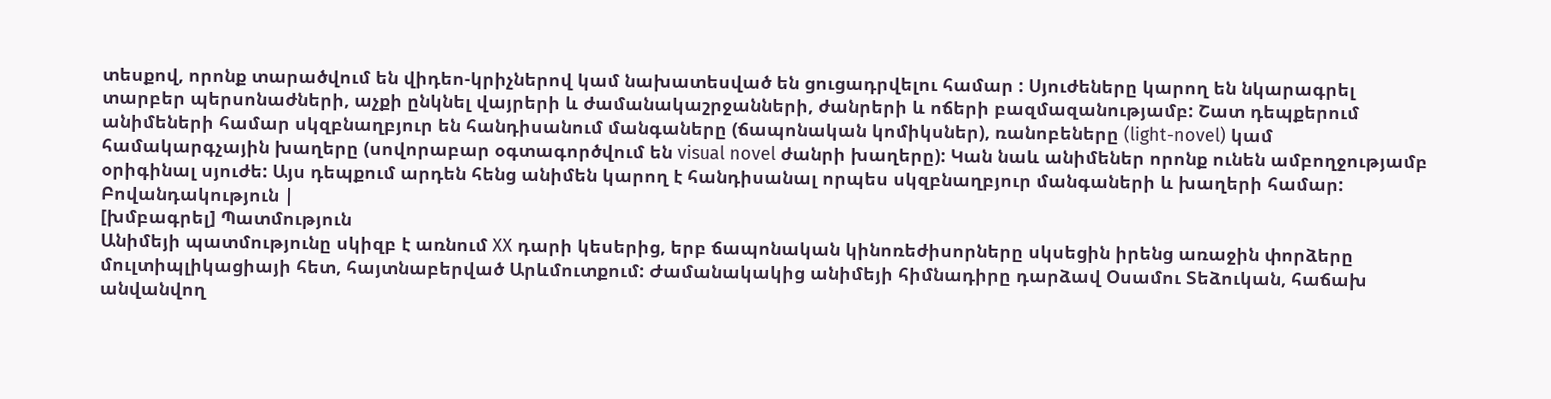տեսքով, որոնք տարածվում են վիդեո-կրիչներով կամ նախատեսված են ցուցադրվելու համար : Սյուժեները կարող են նկարագրել տարբեր պերսոնաժների, աչքի ընկնել վայրերի և ժամանակաշրջանների, ժանրերի և ոճերի բազմազանությամբ: Շատ դեպքերում անիմեների համար սկզբնաղբյուր են հանդիսանում մանգաները (ճապոնական կոմիկսներ), ռանոբեները (light-novel) կամ համակարգչային խաղերը (սովորաբար օգտագործվում են visual novel ժանրի խաղերը): Կան նաև անիմեներ որոնք ունեն ամբողջությամբ օրիգինալ սյուժե: Այս դեպքում արդեն հենց անիմեն կարող է հանդիսանալ որպես սկզբնաղբյուր մանգաների և խաղերի համար:
Բովանդակություն |
[խմբագրել] Պատմություն
Անիմեյի պատմությունը սկիզբ է առնում XX դարի կեսերից, երբ ճապոնական կինոռեժիսորները սկսեցին իրենց առաջին փորձերը մուլտիպլիկացիայի հետ, հայտնաբերված Արևմուտքում: Ժամանակակից անիմեյի հիմնադիրը դարձավ Օսամու Տեձուկան, հաճախ անվանվող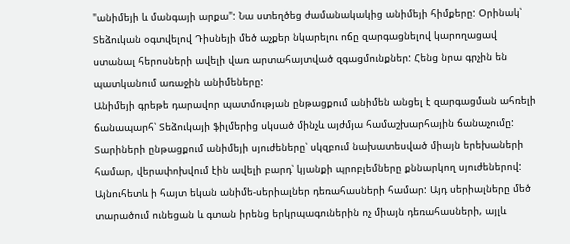"անիմեյի և մանգայի արքա": Նա ստեղծեց ժամանակակից անիմեյի հիմքերը: Օրինակ՝ Տեձուկան օգտվելով Դիսնեյի մեծ աչքեր նկարելու ոճը զարգացնելով կարողացավ ստանալ հերոսների ավելի վառ արտահայտված զգացմունքներ: Հենց նրա գրչին են պատկանում առաջին անիմեները:
Անիմեյի գրեթե դարավոր պատմության ընթացքում անիմեն անցել է զարգացման ահռելի ճանապարհ՝ Տեձուկայի ֆիլմերից սկսած մինչև այժմյա համաշխարհային ճանաչումը: Տարիների ընթացքում անիմեյի սյուժեները՝ սկզբում նախատեսված միայն երեխաների համար, վերափոխվում էին ավելի բարդ՝ կյանքի պրոբլեմները քննարկող սյուժեներով:
Այնուհետև ի հայտ եկան անիմե-սերիալներ դեռահասների համար: Այդ սերիալները մեծ տարածում ունեցան և գտան իրենց երկրպագուներին ոչ միայն դեռահասների, այլև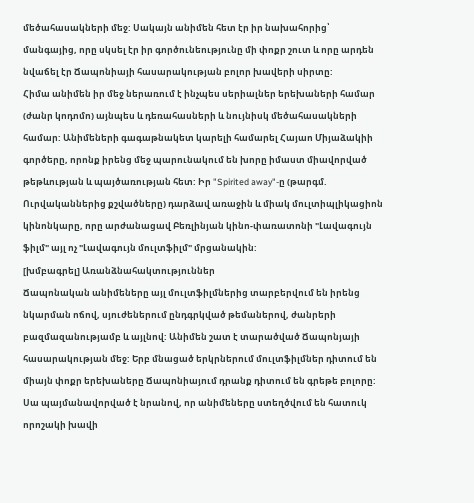մեծահասակների մեջ: Սակայն անիմեն հետ էր իր նախահորից՝ մանգայից, որը սկսել էր իր գործունեությունը մի փոքր շուտ և որը արդեն նվաճել էր Ճապոնիայի հասարակության բոլոր խավերի սիրտը:
Հիմա անիմեն իր մեջ ներառում է ինչպես սերիալներ երեխաների համար (ժանր կոդոմո) այնպես և դեռահասների և նույնիսկ մեծահասակների համար: Անիմեների գագաթնակետ կարելի համարել Հայաո Միյաձակիի գործերը, որոնք իրենց մեջ պարունակում են խորը իմաստ միավորված թեթևության և պայծառության հետ: Իր "Spirited away"-ը (թարգմ. Ուրվականներից քշվածները) դարձավ առաջին և միակ մուլտիպլիկացիոն կինոնկարը, որը արժանացավ Բեռլինյան կինո-փառատոնի "Լավագույն ֆիլմ" այլ ոչ "Լավագույն մուլտֆիլմ" մրցանակին:
[խմբագրել] Առանձնահակտություններ
Ճապոնական անիմեները այլ մուլտֆիլմներից տարբերվում են իրենց նկարման ոճով, սյուժեներում ընդգրկված թեմաներով, ժանրերի բազմազանությամբ և այլնով: Անիմեն շատ է տարածված Ճապոնյայի հասարակության մեջ: Երբ մնացած երկրներում մուլտֆիլմներ դիտում են միայն փոքր երեխաները Ճապոնիայում դրանք դիտում են գրեթե բոլորը: Սա պայմանավորված է նրանով, որ անիմեները ստեղծվում են հատուկ որոշակի խավի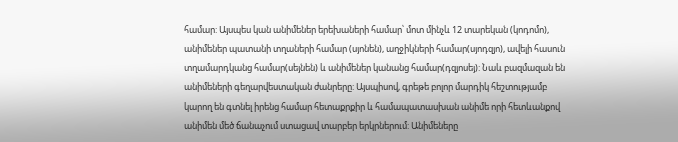համար: Այսպես կան անիմեներ երեխաների համար՝ մոտ մինչև 12 տարեկան (կոդոմո), անիմեներ պատանի տղաների համար (սյոնեն), աղջիկների համար(սյոդզյո), ավելի հասուն տղամարդկանց համար(սեյնեն) և անիմեներ կանանց համար(դզյոսեյ): Նաև բազմազան են անիմեների գեղարվեստական ժանրերը: Այսպիսով, գրեթե բոլոր մարդիկ հեշտությամբ կարող են գտնել իրենց համար հետաքրքիր և համապատասխան անիմե որի հետևանքով անիմեն մեծ ճանաչում ստացավ տարբեր երկրներում: Անիմեները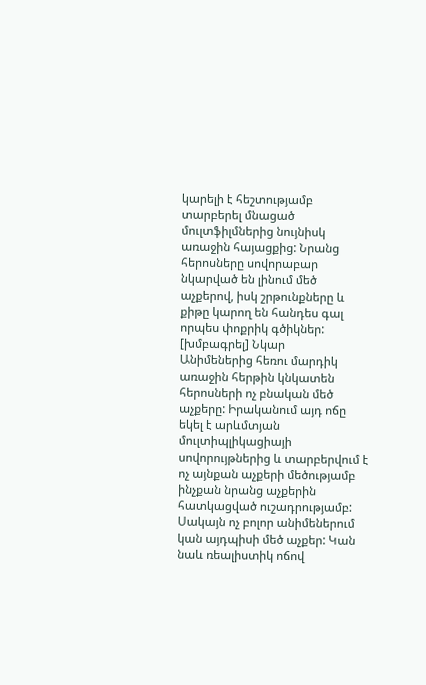կարելի է հեշտությամբ տարբերել մնացած մուլտֆիլմներից նույնիսկ առաջին հայացքից: Նրանց հերոսները սովորաբար նկարված են լինում մեծ աչքերով, իսկ շրթունքները և քիթը կարող են հանդես գալ որպես փոքրիկ գծիկներ:
[խմբագրել] Նկար
Անիմեներից հեռու մարդիկ առաջին հերթին կնկատեն հերոսների ոչ բնական մեծ աչքերը: Իրականում այդ ոճը եկել է արևմտյան մուլտիպլիկացիայի սովորույթներից և տարբերվում է ոչ այնքան աչքերի մեծությամբ ինչքան նրանց աչքերին հատկացված ուշադրությամբ: Սակայն ոչ բոլոր անիմեներում կան այդպիսի մեծ աչքեր: Կան նաև ռեալիստիկ ոճով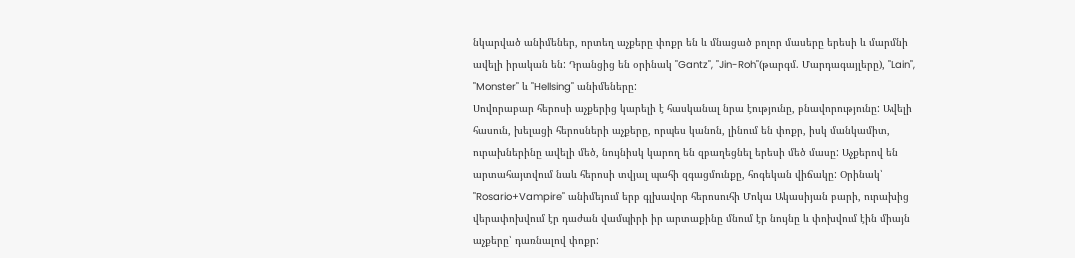նկարված անիմեներ, որտեղ աչքերը փոքր են և մնացած բոլոր մասերը երեսի և մարմնի ավելի իրական են: Դրանցից են օրինակ "Gantz", "Jin-Roh"(թարգմ. Մարդագայլերը), "Lain", "Monster" և "Hellsing" անիմեները:
Սովորաբար հերոսի աչքերից կարելի է հասկանալ նրա էությունը, բնավորությունը: Ավելի հասուն, խելացի հերոսների աչքերը, որպես կանոն, լինում են փոքր, իսկ մանկամիտ, ուրախներինը ավելի մեծ, նույնիսկ կարող են զբաղեցնել երեսի մեծ մասը: Աչքերով են արտահայտվում նաև հերոսի տվյալ պահի զգացմունքը, հոգեկան վիճակը: Օրինակ՝ "Rosario+Vampire" անիմեյում երբ գլխավոր հերոսուհի Մոկա Ակասիյան բարի, ուրախից վերափոխվում էր դաժան վամպիրի իր արտաքինը մնում էր նույնը և փոխվում էին միայն աչքերը՝ դառնալով փոքր: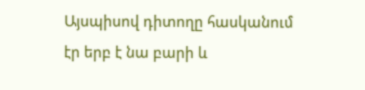Այսպիսով դիտողը հասկանում էր երբ է նա բարի և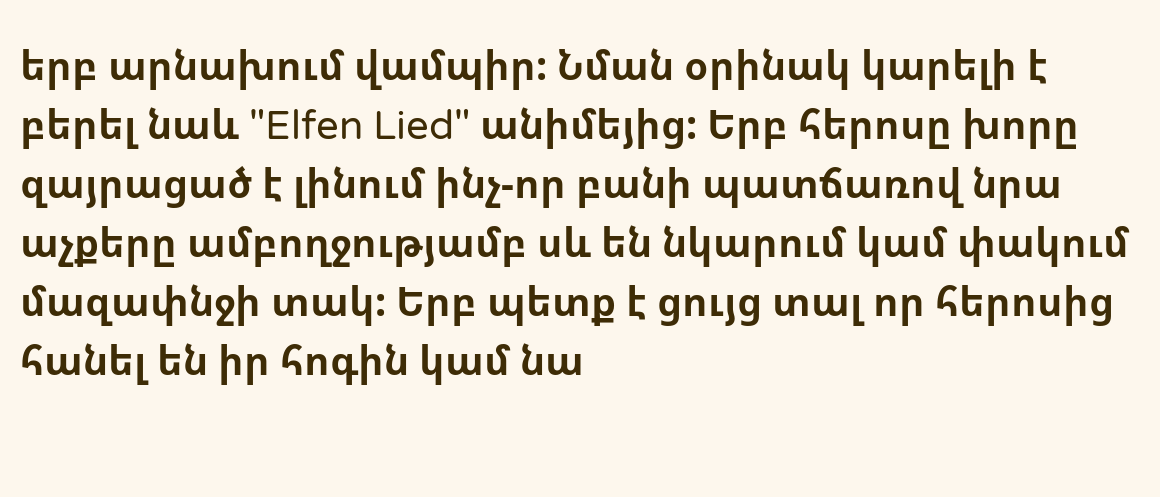երբ արնախում վամպիր: Նման օրինակ կարելի է բերել նաև "Elfen Lied" անիմեյից: Երբ հերոսը խորը զայրացած է լինում ինչ-որ բանի պատճառով նրա աչքերը ամբողջությամբ սև են նկարում կամ փակում մազափնջի տակ: Երբ պետք է ցույց տալ որ հերոսից հանել են իր հոգին կամ նա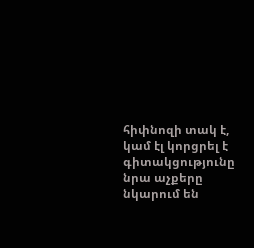հիփնոզի տակ է, կամ էլ կորցրել է գիտակցությունը նրա աչքերը նկարում են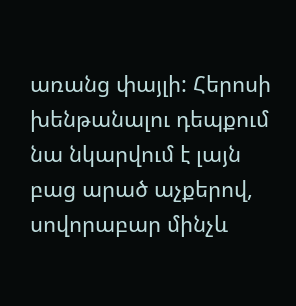առանց փայլի: Հերոսի խենթանալու դեպքում նա նկարվում է լայն բաց արած աչքերով, սովորաբար մինչև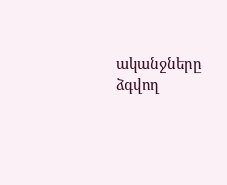ականջները ձգվող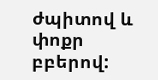ժպիտով և փոքր բբերով: